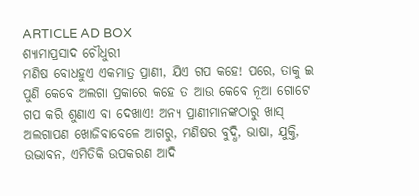ARTICLE AD BOX
ଶ୍ୟାମାପ୍ରସାଦ ଚୌଧୁରୀ
ମଣିଷ ବୋଧହୁଏ ଏକମାତ୍ର ପ୍ରାଣୀ, ଯିଏ ଗପ କହେ! ପରେ, ତାକୁ ଇ ପୁଣି କେବେ ଅଲଗା ପ୍ରକାରେ କହେ ତ ଆଉ କେବେ ନୂଆ ଗୋଟେ ଗପ କରି ଶୁଣାଏ ବା ଦେଖାଏ! ଅନ୍ୟ ପ୍ରାଣୀମାନଙ୍କଠାରୁ ଖାସ୍ ଅଲଗାପଣ ଖୋଜିବାବେଳେ ଆଗରୁ, ମଣିଷର ବୁଦ୍ଧି, ଭାଷା, ଯୁକ୍ତି, ଉଦ୍ଭାବନ, ଏମିତିକି ଉପକରଣ ଆଦି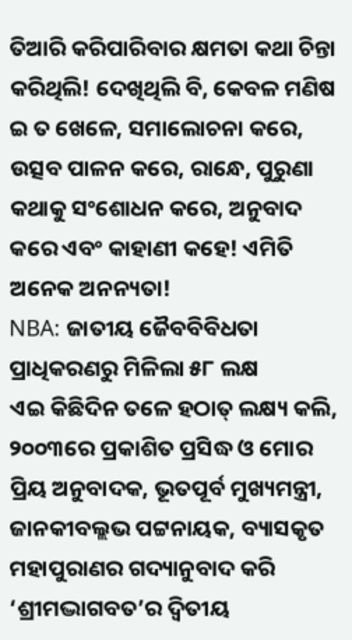ତିଆରି କରିପାରିବାର କ୍ଷମତା କଥା ଚିନ୍ତା କରିଥିଲି! ଦେଖିଥିଲି ବି, କେବଳ ମଣିଷ ଇ ତ ଖେଳେ, ସମାଲୋଚନା କରେ, ଉତ୍ସବ ପାଳନ କରେ, ରାନ୍ଧେ, ପୁରୁଣା କଥାକୁ ସଂଶୋଧନ କରେ, ଅନୁବାଦ କରେ ଏବଂ କାହାଣୀ କହେ! ଏମିତି ଅନେକ ଅନନ୍ୟତା!
NBA: ଜାତୀୟ ଜୈବବିବିଧତା ପ୍ରାଧିକରଣରୁ ମିଳିଲା ୫୮ ଲକ୍ଷ
ଏଇ କିଛିଦିନ ତଳେ ହଠାତ୍ ଲକ୍ଷ୍ୟ କଲି, ୨୦୦୩ରେ ପ୍ରକାଶିତ ପ୍ରସିଦ୍ଧ ଓ ମୋର ପ୍ରିୟ ଅନୁବାଦକ, ଭୂତପୂର୍ବ ମୁଖ୍ୟମନ୍ତ୍ରୀ, ଜାନକୀବଲ୍ଲଭ ପଟ୍ଟନାୟକ, ବ୍ୟାସକୃତ ମହାପୁରାଣର ଗଦ୍ୟାନୁବାଦ କରି ‘ଶ୍ରୀମଦ୍ଭାଗବତ’ର ଦ୍ବିତୀୟ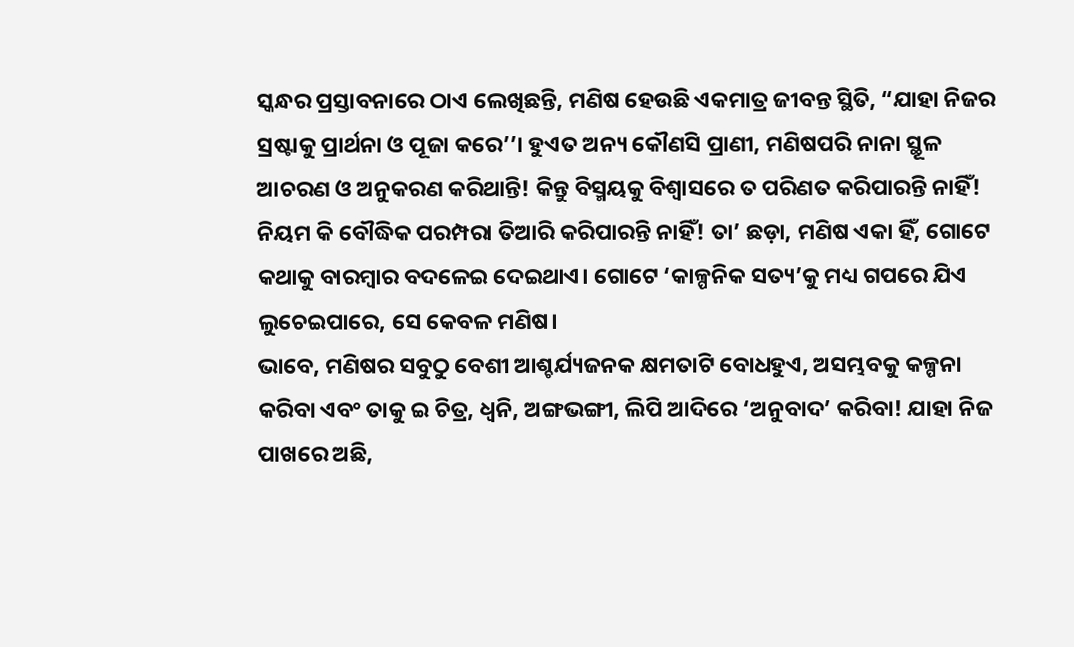ସ୍କନ୍ଧର ପ୍ରସ୍ତାବନାରେ ଠାଏ ଲେଖିଛନ୍ତି, ମଣିଷ ହେଉଛି ଏକମାତ୍ର ଜୀବନ୍ତ ସ୍ଥିତି, “ଯାହା ନିଜର ସ୍ରଷ୍ଟାକୁ ପ୍ରାର୍ଥନା ଓ ପୂଜା କରେ’’। ହୁଏତ ଅନ୍ୟ କୌଣସି ପ୍ରାଣୀ, ମଣିଷପରି ନାନା ସ୍ଥୂଳ ଆଚରଣ ଓ ଅନୁକରଣ କରିଥାନ୍ତି! କିନ୍ତୁ ବିସ୍ମୟକୁ ବିଶ୍ୱାସରେ ତ ପରିଣତ କରିପାରନ୍ତି ନାହିଁ! ନିୟମ କି ବୌଦ୍ଧିକ ପରମ୍ପରା ତିଆରି କରିପାରନ୍ତି ନାହିଁ! ତା’ ଛଡ଼ା, ମଣିଷ ଏକା ହିଁ, ଗୋଟେ କଥାକୁ ବାରମ୍ବାର ବଦଳେଇ ଦେଇଥାଏ। ଗୋଟେ ‘କାଳ୍ପନିକ ସତ୍ୟ’କୁ ମଧ୍ୟ ଗପରେ ଯିଏ ଲୁଚେଇପାରେ, ସେ କେବଳ ମଣିଷ।
ଭାବେ, ମଣିଷର ସବୁଠୁ ବେଶୀ ଆଶ୍ଚର୍ଯ୍ୟଜନକ କ୍ଷମତାଟି ବୋଧହୁଏ, ଅସମ୍ଭବକୁ କଳ୍ପନା କରିବା ଏବଂ ତାକୁ ଇ ଚିତ୍ର, ଧ୍ବନି, ଅଙ୍ଗଭଙ୍ଗୀ, ଲିପି ଆଦିରେ ‘ଅନୁବାଦ’ କରିବା! ଯାହା ନିଜ ପାଖରେ ଅଛି,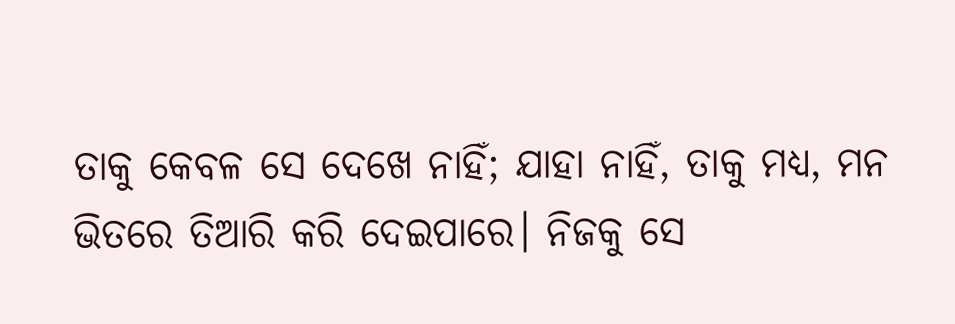ତାକୁ କେବଳ ସେ ଦେଖେ ନାହିଁ; ଯାହା ନାହିଁ, ତାକୁ ମଧ୍ୟ, ମନ ଭିତରେ ତିଆରି କରି ଦେଇପାରେ। ନିଜକୁ ସେ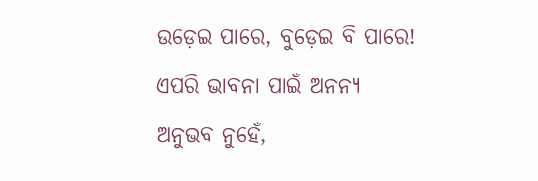ଉଡ଼େଇ ପାରେ, ବୁଡ଼େଇ ବି ପାରେ! ଏପରି ଭାବନା ପାଇଁ ଅନନ୍ୟ ଅନୁଭବ ନୁହେଁ,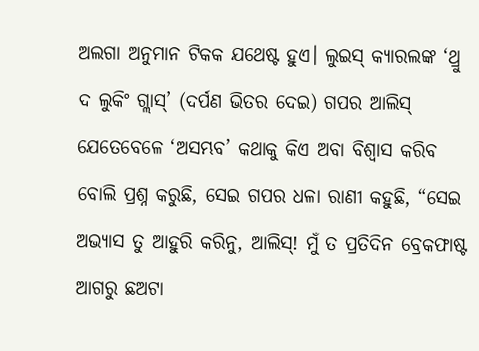ଅଲଗା ଅନୁମାନ ଟିକକ ଯଥେଷ୍ଟ ହୁଏ। ଲୁଇସ୍ କ୍ୟାରଲଙ୍କ ‘ଥ୍ରୁ ଦ ଲୁକିଂ ଗ୍ଲାସ୍’ (ଦର୍ପଣ ଭିତର ଦେଇ) ଗପର ଆଲିସ୍ ଯେତେବେଳେ ‘ଅସମ୍ଭବ’ କଥାକୁ କିଏ ଅବା ବିଶ୍ବାସ କରିବ ବୋଲି ପ୍ରଶ୍ନ କରୁଛି, ସେଇ ଗପର ଧଳା ରାଣୀ କହୁଛି, “ସେଇ ଅଭ୍ୟାସ ତୁ ଆହୁରି କରିନୁ, ଆଲିସ୍! ମୁଁ ତ ପ୍ରତିଦିନ ବ୍ରେକଫାଷ୍ଟ ଆଗରୁ ଛଅଟା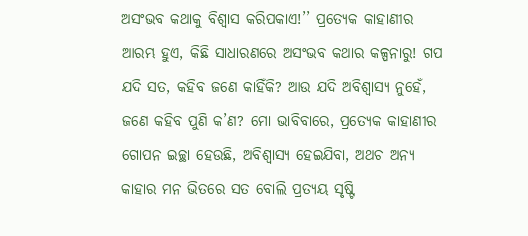ଅସଂଭବ କଥାକୁ ବିଶ୍ବାସ କରିପକାଏ!’’ ପ୍ରତ୍ୟେକ କାହାଣୀର ଆରମ୍ଭ ହୁଏ, କିଛି ସାଧାରଣରେ ଅସଂଭବ କଥାର କଳ୍ପନାରୁ! ଗପ ଯଦି ସତ, କହିବ ଜଣେ କାହିଁକି? ଆଉ ଯଦି ଅବିଶ୍ବାସ୍ୟ ନୁହେଁ, ଜଣେ କହିବ ପୁଣି କ’ଣ? ମୋ ଭାବିବାରେ, ପ୍ରତ୍ୟେକ କାହାଣୀର ଗୋପନ ଇଚ୍ଛା ହେଉଛି, ଅବିଶ୍ବାସ୍ୟ ହେଇଯିବା, ଅଥଚ ଅନ୍ୟ କାହାର ମନ ଭିତରେ ସତ ବୋଲି ପ୍ରତ୍ୟୟ ସୃଷ୍ଟି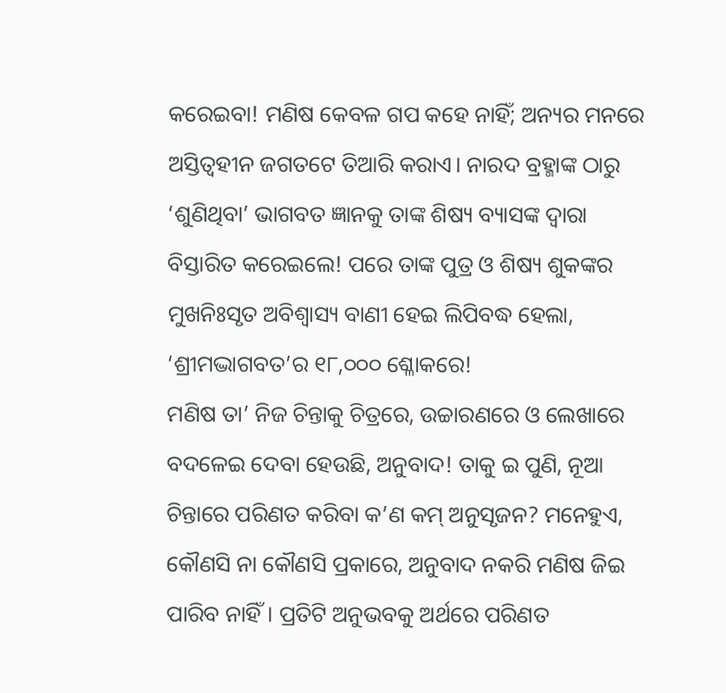କରେଇବା! ମଣିଷ କେବଳ ଗପ କହେ ନାହିଁ; ଅନ୍ୟର ମନରେ ଅସ୍ତିତ୍ୱହୀନ ଜଗତଟେ ତିଆରି କରାଏ। ନାରଦ ବ୍ରହ୍ମାଙ୍କ ଠାରୁ ‘ଶୁଣିଥିବା’ ଭାଗବତ ଜ୍ଞାନକୁ ତାଙ୍କ ଶିଷ୍ୟ ବ୍ୟାସଙ୍କ ଦ୍ବାରା ବିସ୍ତାରିତ କରେଇଲେ! ପରେ ତାଙ୍କ ପୁତ୍ର ଓ ଶିଷ୍ୟ ଶୁକଙ୍କର ମୁଖନିଃସୃତ ଅବିଶ୍ବାସ୍ୟ ବାଣୀ ହେଇ ଲିପିବଦ୍ଧ ହେଲା, ‘ଶ୍ରୀମଦ୍ଭାଗବତ’ର ୧୮,୦୦୦ ଶ୍ଳୋକରେ!
ମଣିଷ ତା’ ନିଜ ଚିନ୍ତାକୁ ଚିତ୍ରରେ, ଉଚ୍ଚାରଣରେ ଓ ଲେଖାରେ ବଦଳେଇ ଦେବା ହେଉଛି, ଅନୁବାଦ! ତାକୁ ଇ ପୁଣି, ନୂଆ ଚିନ୍ତାରେ ପରିଣତ କରିବା କ’ଣ କମ୍ ଅନୁସୃଜନ? ମନେହୁଏ, କୌଣସି ନା କୌଣସି ପ୍ରକାରେ, ଅନୁବାଦ ନକରି ମଣିଷ ଜିଇ ପାରିବ ନାହିଁ। ପ୍ରତିଟି ଅନୁଭବକୁ ଅର୍ଥରେ ପରିଣତ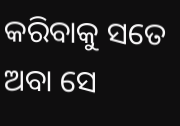କରିବାକୁ ସତେ ଅବା ସେ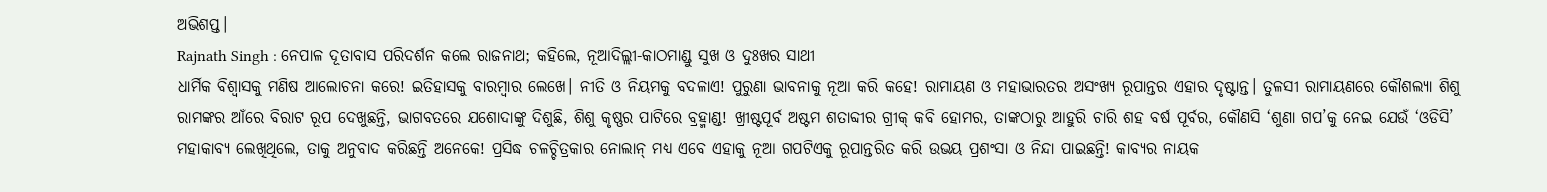ଅଭିଶପ୍ତ।
Rajnath Singh : ନେପାଳ ଦୂତାବାସ ପରିଦର୍ଶନ କଲେ ରାଜନାଥ; କହିଲେ, ନୂଆଦିଲ୍ଲୀ-କାଠମାଣ୍ଡୁ ସୁଖ ଓ ଦୁଃଖର ସାଥୀ
ଧାର୍ମିକ ବିଶ୍ବାସକୁ ମଣିଷ ଆଲୋଚନା କରେ! ଇତିହାସକୁ ବାରମ୍ବାର ଲେଖେ। ନୀତି ଓ ନିୟମକୁ ବଦଳାଏ! ପୁରୁଣା ଭାବନାକୁ ନୂଆ କରି କହେ! ରାମାୟଣ ଓ ମହାଭାରତର ଅସଂଖ୍ୟ ରୂପାନ୍ତର ଏହାର ଦୃଷ୍ଟାନ୍ତ। ତୁଳସୀ ରାମାୟଣରେ କୌଶଲ୍ୟା ଶିଶୁ ରାମଙ୍କର ଆଁରେ ବିରାଟ ରୂପ ଦେଖୁଛନ୍ତି, ଭାଗବତରେ ଯଶୋଦାଙ୍କୁ ଦିଶୁଛି, ଶିଶୁ କୃଷ୍ଣର ପାଟିରେ ବ୍ରହ୍ମାଣ୍ଡ! ଖ୍ରୀଷ୍ଟପୂର୍ବ ଅଷ୍ଟମ ଶତାବ୍ଦୀର ଗ୍ରୀକ୍ କବି ହୋମର, ତାଙ୍କଠାରୁ ଆହୁରି ଚାରି ଶହ ବର୍ଷ ପୂର୍ବର, କୌଣସି ‘ଶୁଣା ଗପ’କୁ ନେଇ ଯେଉଁ ‘ଓଡିସି’ ମହାକାବ୍ୟ ଲେଖିଥିଲେ, ତାକୁ ଅନୁବାଦ କରିଛନ୍ତି ଅନେକେ! ପ୍ରସିଦ୍ଧ ଚଳଚ୍ଚିତ୍ରକାର ନୋଲାନ୍ ମଧ୍ୟ ଏବେ ଏହାକୁ ନୂଆ ଗପଟିଏକୁ ରୂପାନ୍ତରିତ କରି ଉଭୟ ପ୍ରଶଂସା ଓ ନିନ୍ଦା ପାଇଛନ୍ତି! କାବ୍ୟର ନାୟକ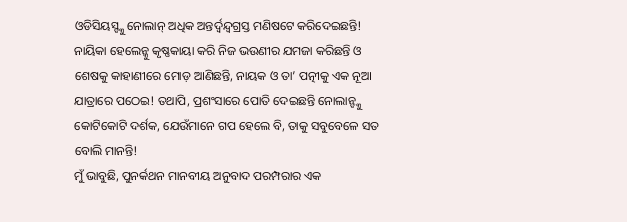ଓଡିସିୟସ୍ଙ୍କୁ ନୋଲାନ୍ ଅଧିକ ଅନ୍ତର୍ଦ୍ୱନ୍ଦ୍ୱଗ୍ରସ୍ତ ମଣିଷଟେ କରିଦେଇଛନ୍ତି! ନାୟିକା ହେଲେନ୍କୁ କୃଷ୍ଣକାୟା କରି ନିଜ ଭଉଣୀର ଯମଜା କରିଛନ୍ତି ଓ ଶେଷକୁ କାହାଣୀରେ ମୋଡ଼ ଆଣିଛନ୍ତି, ନାୟକ ଓ ତା’ ପତ୍ନୀକୁ ଏକ ନୂଆ ଯାତ୍ରାରେ ପଠେଇ! ତଥାପି, ପ୍ରଶଂସାରେ ପୋତି ଦେଇଛନ୍ତି ନୋଲାନ୍ଙ୍କୁ କୋଟିକୋଟି ଦର୍ଶକ, ଯେଉଁମାନେ ଗପ ହେଲେ ବି, ତାକୁ ସବୁବେଳେ ସତ ବୋଲି ମାନନ୍ତି!
ମୁଁ ଭାବୁଛି, ପୁନର୍କଥନ ମାନବୀୟ ଅନୁବାଦ ପରମ୍ପରାର ଏକ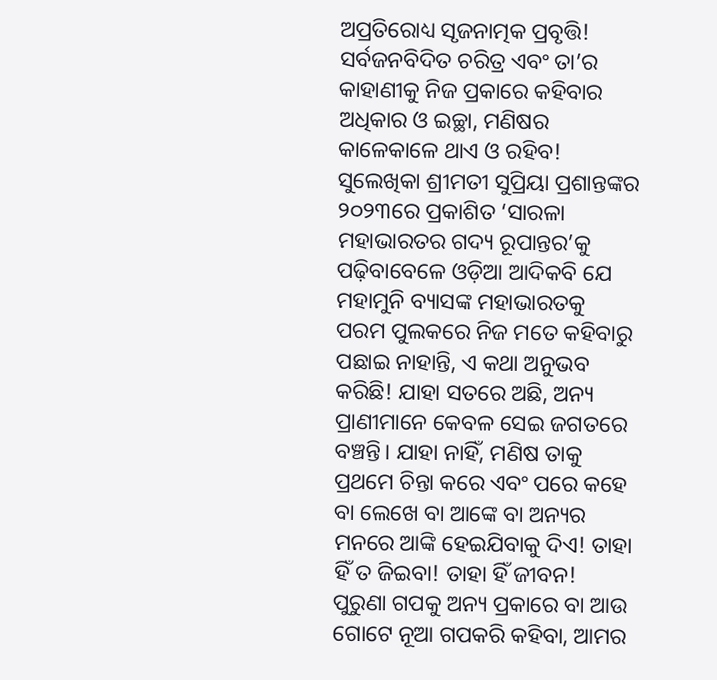ଅପ୍ରତିରୋଧ୍ୟ ସୃଜନାତ୍ମକ ପ୍ରବୃତ୍ତି! ସର୍ବଜନବିଦିତ ଚରିତ୍ର ଏବଂ ତା’ର କାହାଣୀକୁ ନିଜ ପ୍ରକାରେ କହିବାର ଅଧିକାର ଓ ଇଚ୍ଛା, ମଣିଷର କାଳେକାଳେ ଥାଏ ଓ ରହିବ! ସୁଲେଖିକା ଶ୍ରୀମତୀ ସୁପ୍ରିୟା ପ୍ରଶାନ୍ତଙ୍କର ୨୦୨୩ରେ ପ୍ରକାଶିତ ‘ସାରଳା ମହାଭାରତର ଗଦ୍ୟ ରୂପାନ୍ତର’କୁ ପଢ଼ିବାବେଳେ ଓଡ଼ିଆ ଆଦିକବି ଯେ ମହାମୁନି ବ୍ୟାସଙ୍କ ମହାଭାରତକୁ ପରମ ପୁଲକରେ ନିଜ ମତେ କହିବାରୁ ପଛାଇ ନାହାନ୍ତି, ଏ କଥା ଅନୁଭବ କରିଛି! ଯାହା ସତରେ ଅଛି, ଅନ୍ୟ ପ୍ରାଣୀମାନେ କେବଳ ସେଇ ଜଗତରେ ବଞ୍ଚନ୍ତି। ଯାହା ନାହିଁ, ମଣିଷ ତାକୁ ପ୍ରଥମେ ଚିନ୍ତା କରେ ଏବଂ ପରେ କହେ ବା ଲେଖେ ବା ଆଙ୍କେ ବା ଅନ୍ୟର ମନରେ ଆଙ୍କି ହେଇଯିବାକୁ ଦିଏ! ତାହା ହିଁ ତ ଜିଇବା! ତାହା ହିଁ ଜୀବନ!
ପୁରୁଣା ଗପକୁ ଅନ୍ୟ ପ୍ରକାରେ ବା ଆଉ ଗୋଟେ ନୂଆ ଗପକରି କହିବା, ଆମର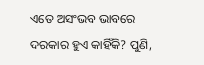ଏତେ ଅସଂଭବ ଭାବରେ ଦରକାର ହୁଏ କାହିଁକି? ପୁଣି,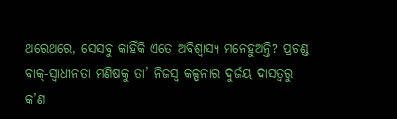ଥରେଥରେ, ସେସବୁ କାହିଁକି ଏତେ ଅବିଶ୍ବାସ୍ୟ ମନେହୁଅନ୍ତି? ପ୍ରଚଣ୍ଡ ବାକ୍-ସ୍ବାଧୀନତା ମଣିଷକୁ ତା’ ନିଜସ୍ବ କଳ୍ପନାର ଦୁର୍ଜୟ ଦାସତ୍ବରୁ କ’ଣ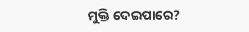ମୁକ୍ତି ଦେଇପାରେ?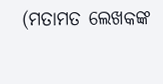(ମତାମତ ଲେଖକଙ୍କ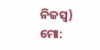ନିଜସ୍ବ)
ମୋ: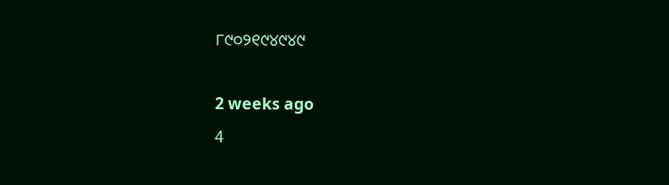୮୯୦୨୧୯୪୯୪୯

2 weeks ago
4